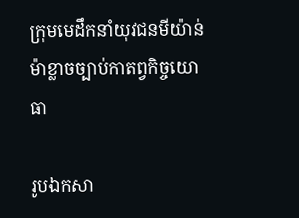ក្រុមមេដឹកនាំយុវជនមីយ៉ាន់ម៉ាខ្លាចច្បាប់កាតព្វកិច្ចយោធា

រូបឯកសា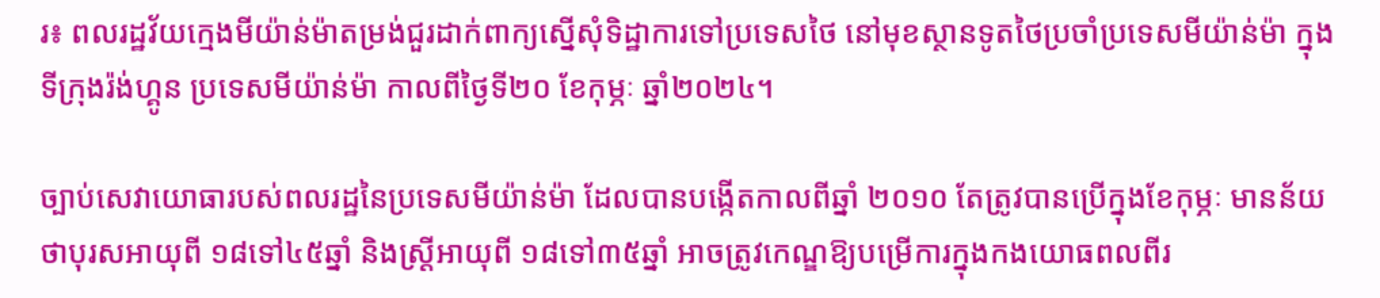រ៖ ពលរដ្ឋវ័យក្មេងមីយ៉ាន់ម៉ាតម្រង់ជួរដាក់ពាក្យស្នើសុំទិដ្ឋាការទៅប្រទេសថៃ នៅមុខស្ថានទូតថៃប្រចាំប្រទេសមីយ៉ាន់ម៉ា ក្នុងទីក្រុងរ៉ង់ហ្គូន ប្រទេសមីយ៉ាន់ម៉ា កាលពីថ្ងៃទី២០ ខែកុម្ភៈ ឆ្នាំ២០២៤។

ច្បាប់សេវាយោធារបស់ពលរដ្ឋនៃប្រទេសមីយ៉ាន់ម៉ា ដែលបានបង្កើតកាលពីឆ្នាំ ២០១០ តែត្រូវបានប្រើក្នុងខែកុម្ភៈ មានន័យថាបុរសអាយុពី ១៨ទៅ៤៥ឆ្នាំ និងស្ត្រីអាយុពី ១៨ទៅ៣៥ឆ្នាំ អាចត្រូវកេណ្ឌឱ្យបម្រើការក្នុងកងយោធពលពីរ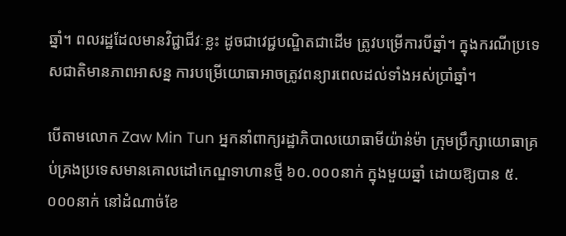ឆ្នាំ។ ពលរដ្ឋដែលមានវិជ្ជាជីវៈខ្លះ ដូចជាវេជ្ជបណ្ឌិតជាដើម ត្រូវបម្រើការបីឆ្នាំ។ ក្នុងករណីប្រទេសជាតិមានភាពអាសន្ន ការបម្រើយោធាអាចត្រូវពន្យារពេលដល់ទាំងអស់ប្រាំឆ្នាំ។

បើតាមលោក Zaw Min Tun អ្នកនាំពាក្យរដ្ឋាភិបាលយោធាមីយ៉ាន់ម៉ា ក្រុមប្រឹក្សាយោធាគ្រប់គ្រងប្រទេសមានគោលដៅកេណ្ឌទាហានថ្មី ៦០.០០០នាក់ ក្នុងមួយឆ្នាំ ដោយឱ្យបាន ៥.០០០នាក់ នៅដំណាច់ខែ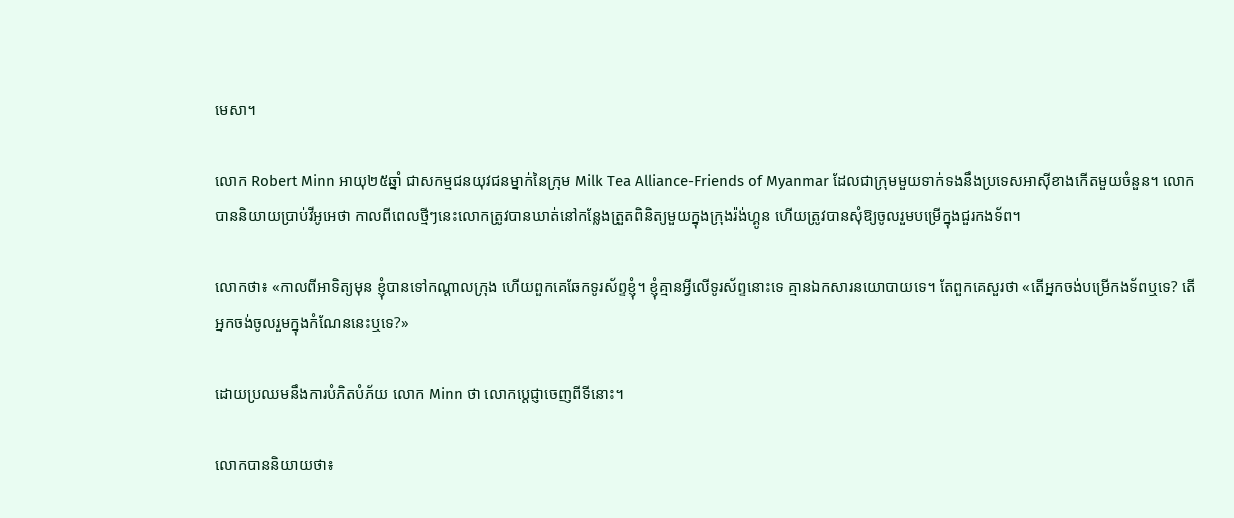មេសា។

លោក Robert Minn អាយុ២៥ឆ្នាំ ជាសកម្មជនយុវជនម្នាក់នៃក្រុម Milk Tea Alliance-Friends of Myanmar ដែលជាក្រុមមួយទាក់ទងនឹងប្រទេសអាស៊ីខាងកើតមួយចំនួន។ លោកបាននិយាយប្រាប់វីអូអេថា កាលពីពេលថ្មីៗនេះលោកត្រូវបានឃាត់នៅកន្លែងត្រួតពិនិត្យមួយក្នុងក្រុងរ៉ង់ហ្គូន ហើយត្រូវបានសុំឱ្យចូលរួមបម្រើក្នុងជួរកងទ័ព។

លោកថា៖ «កាលពីអាទិត្យមុន ខ្ញុំបានទៅកណ្តាលក្រុង ហើយពួកគេឆែកទូរស័ព្ទខ្ញុំ។ ខ្ញុំគ្មានអ្វីលើទូរស័ព្ទនោះទេ គ្មានឯកសារនយោបាយទេ។ តែពួកគេសួរថា «តើអ្នកចង់បម្រើកងទ័ពឬទេ? តើអ្នកចង់ចូលរួមក្នុងកំណែននេះឬទេ?»

ដោយប្រឈមនឹងការបំភិតបំភ័យ លោក Minn ថា លោកប្តេជ្ញាចេញពីទីនោះ។

លោកបាននិយាយថា៖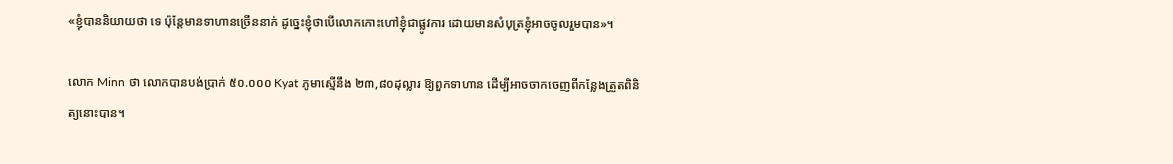«ខ្ញុំបាននិយាយថា ទេ ប៉ុន្តែមានទាហានច្រើននាក់ ដូច្នេះខ្ញុំថាបើលោកកោះហៅខ្ញុំជាផ្លូវការ ដោយមានសំបុត្រខ្ញុំអាចចូលរួមបាន»។

លោក Minn ថា លោកបានបង់ប្រាក់ ៥០.០០០ Kyat ភូមាស្មើនឹង ២៣,៨០ដុល្លារ ឱ្យពួកទាហាន ដើម្បីអាចចាកចេញពីកន្លែងត្រួតពិនិត្យនោះបាន។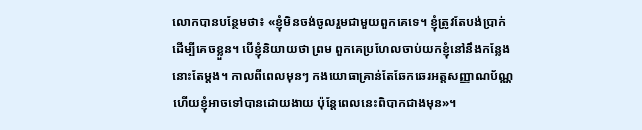លោកបានបន្ថែមថា៖ «ខ្ញុំមិនចង់ចូលរួមជាមួយពួកគេទេ។ ខ្ញុំត្រូវតែបង់ប្រាក់ដើម្បីគេចខ្លួន។ បើខ្ញុំនិយាយថា ព្រម ពួកគេប្រហែលចាប់យកខ្ញុំនៅនឹងកន្លែងនោះតែម្តង។ កាលពីពេលមុនៗ កងយោធាគ្រាន់តែឆែកឆេរអត្តសញ្ញាណប័ណ្ណ ហើយខ្ញុំអាចទៅបានដោយងាយ ប៉ុន្តែពេលនេះពិបាកជាងមុន»។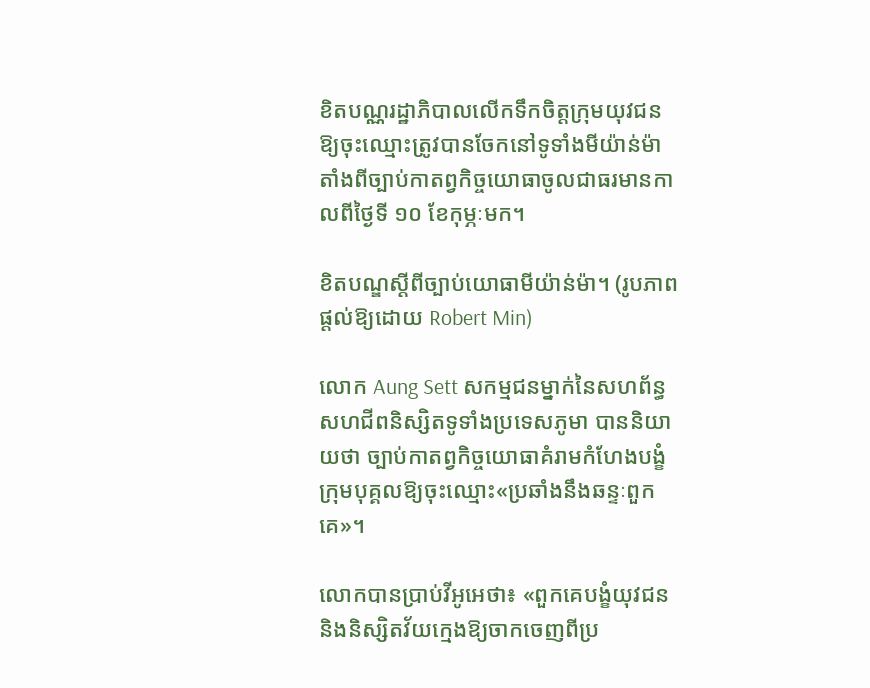ខិតបណ្ណរដ្ឋាភិបាលលើកទឹកចិត្តក្រុមយុវជនឱ្យចុះឈ្មោះត្រូវបានចែកនៅទូទាំងមីយ៉ាន់ម៉ាតាំងពីច្បាប់កាតព្វកិច្ចយោធាចូលជាធរមានកាលពីថ្ងៃទី ១០ ខែកុម្ភៈមក។

ខិតបណ្ឌស្តីពីច្បាប់យោធាមីយ៉ាន់ម៉ា។ (រូបភាពផ្តល់ឱ្យដោយ Robert Min)

លោក Aung Sett សកម្មជនម្នាក់នៃសហព័ន្ធសហជីពនិស្សិតទូទាំងប្រទេសភូមា បាននិយាយថា ច្បាប់កាតព្វកិច្ចយោធាគំរាមកំហែងបង្ខំក្រុមបុគ្គលឱ្យចុះឈ្មោះ«ប្រឆាំងនឹងឆន្ទៈពួកគេ»។

លោកបានប្រាប់វីអូអេថា៖ «ពួកគេបង្ខំយុវជននិងនិស្សិតវ័យក្មេងឱ្យចាកចេញពីប្រ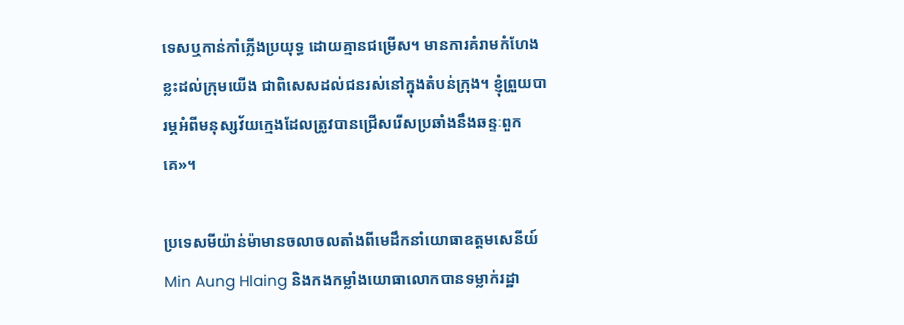ទេសឬកាន់កាំភ្លើងប្រយុទ្ធ ដោយគ្មានជម្រើស។ មានការគំរាមកំហែងខ្លះដល់ក្រុមយើង ជាពិសេសដល់ជនរស់នៅក្នុងតំបន់ក្រុង។ ខ្ញុំព្រួយបារម្ភអំពីមនុស្សវ័យក្មេងដែលត្រូវបានជ្រើសរើសប្រឆាំងនឹងឆន្ទៈពួកគេ»។

ប្រទេសមីយ៉ាន់ម៉ាមានចលាចលតាំងពីមេដឹកនាំយោធាឧត្តមសេនីយ៍ Min Aung Hlaing និងកងកម្លាំងយោធាលោកបានទម្លាក់រដ្ឋា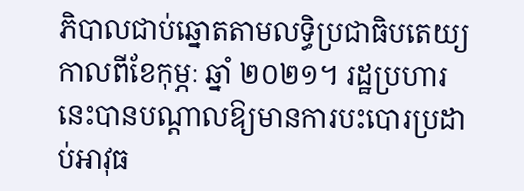ភិបាលជាប់ឆ្នោតតាមលទ្ធិប្រជាធិបតេយ្យកាលពីខែកុម្ភៈ ឆ្នាំ ២០២១។ រដ្ឋប្រហារនេះបានបណ្តាលឱ្យមានការបះបោរប្រដាប់អាវុធ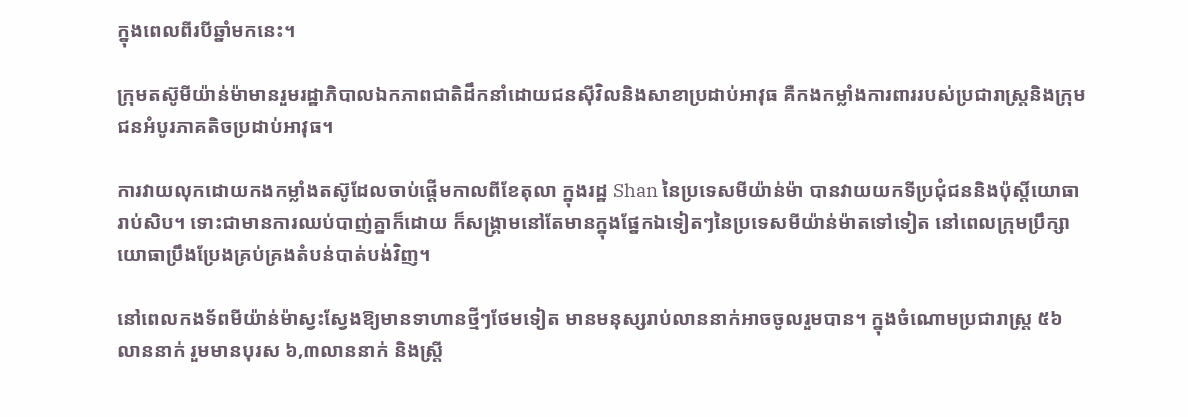ក្នុងពេលពីរបីឆ្នាំមកនេះ។

ក្រុមតស៊ូមីយ៉ាន់ម៉ាមានរួមរដ្ឋាភិបាលឯកភាពជាតិដឹកនាំដោយជនស៊ីវិលនិងសាខាប្រដាប់អាវុធ គឺកងកម្លាំងការពាររបស់ប្រជារាស្ត្រនិងក្រុមជនអំបូរភាគតិចប្រដាប់អាវុធ។

ការវាយលុកដោយកងកម្លាំងតស៊ូដែលចាប់ផ្តើមកាលពីខែតុលា ក្នុងរដ្ឋ Shan នៃប្រទេសមីយ៉ាន់ម៉ា បានវាយយកទីប្រជុំជននិងប៉ុស្តិ៍យោធារាប់សិប។ ទោះជាមានការឈប់បាញ់គ្នាក៏ដោយ ក៏សង្គ្រាមនៅតែមានក្នុងផ្នែកឯទៀតៗនៃប្រទេសមីយ៉ាន់ម៉ាតទៅទៀត នៅពេលក្រុមប្រឹក្សាយោធាប្រឹងប្រែងគ្រប់គ្រងតំបន់បាត់បង់វិញ។

នៅពេលកងទ័ពមីយ៉ាន់ម៉ាស្វះស្វែងឱ្យមានទាហានថ្មីៗថែមទៀត មានមនុស្សរាប់លាននាក់អាចចូលរួមបាន។ ក្នុងចំណោមប្រជារាស្ត្រ ៥៦ លាននាក់ រួមមានបុរស ៦,៣លាននាក់ និងស្ត្រី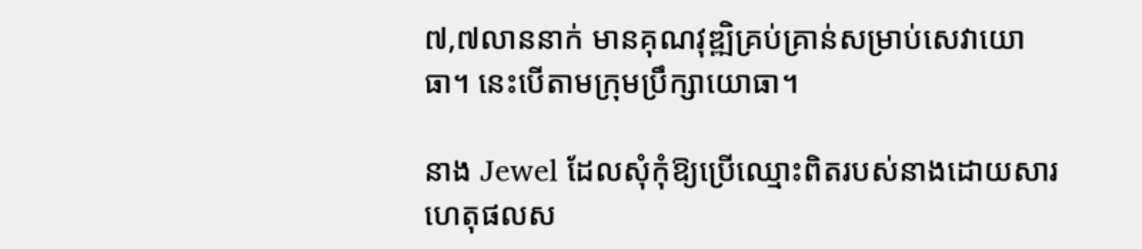៧,៧លាននាក់ មានគុណវុឌ្ឍិគ្រប់គ្រាន់សម្រាប់សេវាយោធា។ នេះបើតាមក្រុមប្រឹក្សាយោធា។

នាង Jewel ដែលសុំកុំឱ្យប្រើឈ្មោះពិតរបស់នាងដោយសារហេតុផលស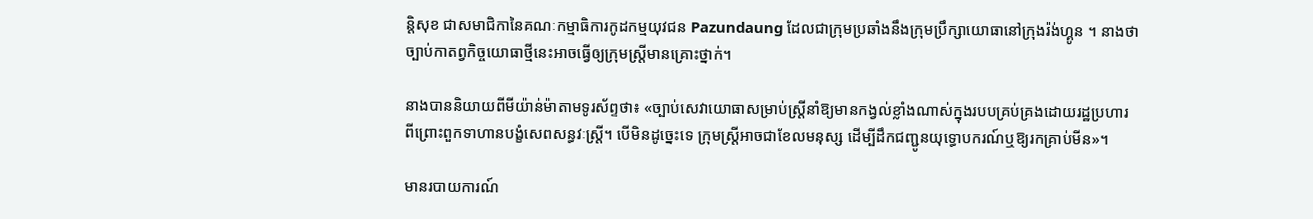ន្តិសុខ ជាសមាជិកានៃគណៈកម្មាធិការកូដកម្មយុវជន Pazundaung ដែលជាក្រុមប្រឆាំងនឹងក្រុមប្រឹក្សាយោធានៅក្រុងរ៉ង់ហ្គូន ។ នាងថា ច្បាប់កាតព្វកិច្ចយោធាថ្មីនេះអាចធ្វើឲ្យក្រុមស្ត្រីមានគ្រោះថ្នាក់។

នាងបាននិយាយពីមីយ៉ាន់ម៉ាតាមទូរស័ព្ទថា៖ «ច្បាប់សេវាយោធាសម្រាប់ស្ត្រីនាំឱ្យមានកង្វល់ខ្លាំងណាស់ក្នុងរបបគ្រប់គ្រងដោយរដ្ឋប្រហារ ពីព្រោះពួកទាហានបង្ខំសេពសន្ធវៈស្ត្រី។ បើមិនដូច្នេះទេ ក្រុមស្ត្រីអាចជាខែលមនុស្ស ដើម្បីដឹកជញ្ជូនយុទ្ធោបករណ៍ឬឱ្យរកគ្រាប់មីន»។

មានរបាយការណ៍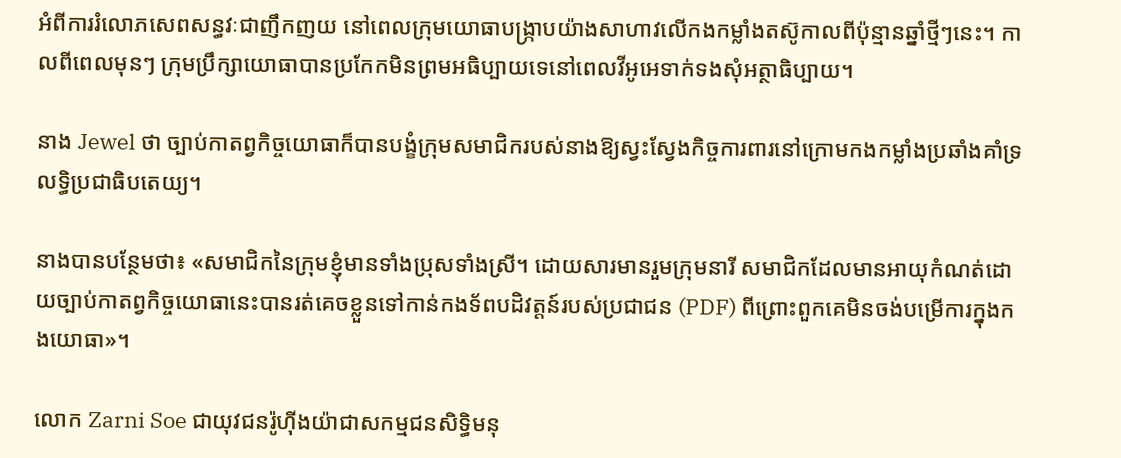អំពីការរំលោភសេពសន្ធវៈជាញឹកញយ នៅពេលក្រុមយោធាបង្ក្រាបយ៉ាងសាហាវលើកងកម្លាំងតស៊ូកាលពីប៉ុន្មានឆ្នាំថ្មីៗនេះ។ កាលពីពេលមុនៗ ក្រុមប្រឹក្សាយោធាបានប្រកែកមិនព្រមអធិប្បាយទេនៅពេលវីអូអេទាក់ទងសុំអត្ថាធិប្បាយ។

នាង Jewel ថា ច្បាប់កាតព្វកិច្ចយោធាក៏បានបង្ខំក្រុមសមាជិករបស់នាងឱ្យស្វះស្វែងកិច្ចការពារនៅក្រោមកងកម្លាំងប្រឆាំងគាំទ្រលទ្ធិប្រជាធិបតេយ្យ។

នាងបានបន្ថែមថា៖ «សមាជិកនៃក្រុមខ្ញុំមានទាំងប្រុសទាំងស្រី។ ដោយសារមានរួមក្រុមនារី សមាជិកដែលមានអាយុកំណត់ដោយច្បាប់កាតព្វកិច្ចយោធានេះបានរត់គេចខ្លួនទៅកាន់កងទ័ពបដិវត្តន៍របស់ប្រជាជន (PDF) ពីព្រោះពួកគេមិនចង់បម្រើការក្នុងកងយោធា»។

លោក Zarni Soe ជាយុវជនរ៉ូហ៊ីងយ៉ាជាសកម្មជនសិទ្ធិមនុ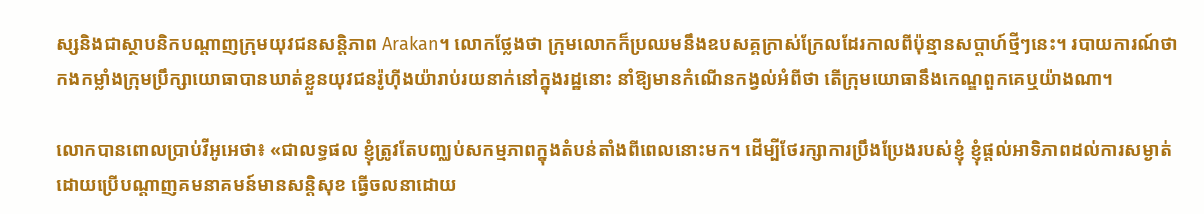ស្សនិងជាស្ថាបនិកបណ្តាញក្រុមយុវជនសន្តិភាព Arakan។ លោកថ្លែងថា ក្រុមលោកក៏ប្រឈមនឹងឧបសគ្គក្រាស់ក្រែលដែរកាលពីប៉ុន្មានសប្តាហ៍ថ្មីៗនេះ។ របាយការណ៍ថា កងកម្លាំងក្រុមប្រឹក្សាយោធាបានឃាត់ខ្លួនយុវជនរ៉ូហ៊ីងយ៉ារាប់រយនាក់នៅក្នុងរដ្ឋនោះ នាំឱ្យមានកំណើនកង្វល់អំពីថា តើក្រុមយោធានឹងកេណ្ឌពួកគេឬយ៉ាងណា។

លោកបានពោលប្រាប់វីអូអេថា៖ «ជាលទ្ធផល ខ្ញុំត្រូវតែបញ្ឈប់សកម្មភាពក្នុងតំបន់តាំងពីពេលនោះមក។ ដើម្បីថែរក្សាការប្រឹងប្រែងរបស់ខ្ញុំ ខ្ញុំផ្តល់អាទិភាពដល់ការសម្ងាត់ ដោយប្រើបណ្តាញគមនាគមន៍មានសន្តិសុខ ធ្វើចលនាដោយ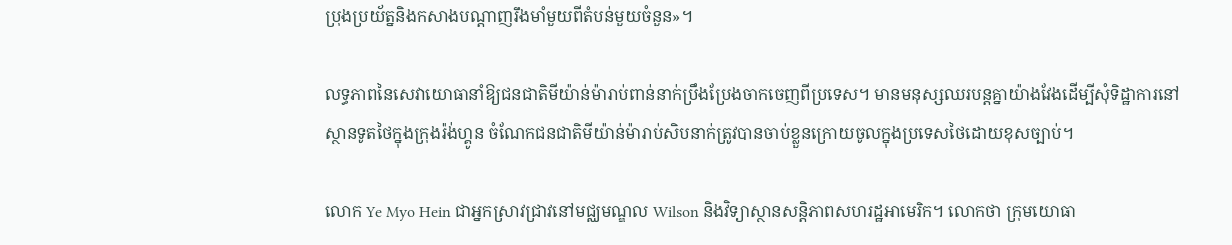ប្រុងប្រយ័ត្ននិងកសាងបណ្តាញរឹងមាំមួយពីតំបន់មួយចំនួន»។

លទ្ធភាពនៃសេវាយោធានាំឱ្យជនជាតិមីយ៉ាន់ម៉ារាប់ពាន់នាក់ប្រឹងប្រែងចាកចេញពីប្រទេស។ មានមនុស្សឈរបន្តគ្នាយ៉ាងវែងដើម្បីសុំទិដ្ឋាការនៅស្ថានទូតថៃក្នុងក្រុងរ៉ង់ហ្គូន ចំណែកជនជាតិមីយ៉ាន់ម៉ារាប់សិបនាក់ត្រូវបានចាប់ខ្លួនក្រោយចូលក្នុងប្រទេសថៃដោយខុសច្បាប់។

លោក Ye Myo Hein ជាអ្នកស្រាវជ្រាវនៅមជ្ឈមណ្ឌល Wilson និងវិទ្យាស្ថានសន្តិភាពសហរដ្ឋអាមេរិក។ លោកថា ក្រុមយោធា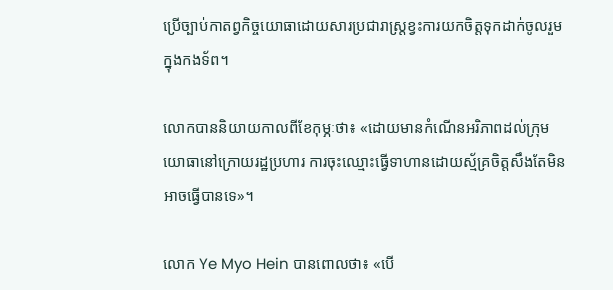ប្រើច្បាប់កាតព្វកិច្ចយោធាដោយសារប្រជារាស្ត្រខ្វះការយកចិត្តទុកដាក់ចូលរួមក្នុងកងទ័ព។

លោកបាននិយាយកាលពីខែកុម្ភៈថា៖ «ដោយមានកំណើនអរិភាពដល់ក្រុមយោធានៅក្រោយរដ្ឋប្រហារ ការចុះឈ្មោះធ្វើទាហានដោយស្ម័គ្រចិត្តសឹងតែមិនអាចធ្វើបានទេ»។

លោក Ye Myo Hein បានពោលថា៖ «បើ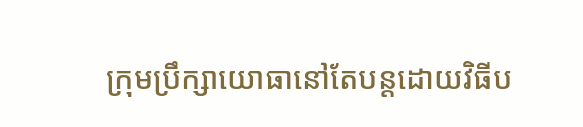ក្រុមប្រឹក្សាយោធានៅតែបន្តដោយវិធីប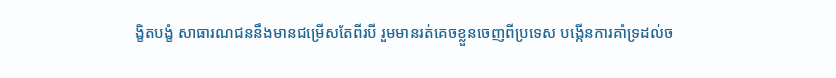ង្ខិតបង្ខំ សាធារណជននឹងមានជម្រើសតែពីរបី រួមមានរត់គេចខ្លួនចេញពីប្រទេស បង្កើនការគាំទ្រដល់ច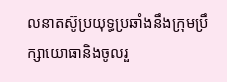លនាតស៊ូប្រយុទ្ធប្រឆាំងនឹងក្រុមប្រឹក្សាយោធានិងចូលរួ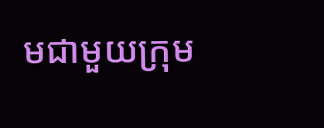មជាមួយក្រុម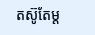តស៊ូតែម្ត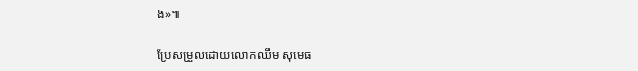ង»៕

ប្រែសម្រួលដោយលោកឈឹម សុមេធ